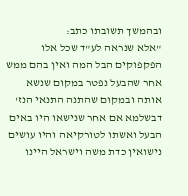ובהמשך תשובתו כתב:
"אלא שנראה לע"ד שכל אלו הפקפוקים הבל המה ואין בהם ממש אחר שהבעל נפטר במקום שנשא אותה ובמקום שהתנה התנאי הנז' דבשלמא אם אחר שנישאו היו באים הבעל ואשתו לטורקיאה והיו עושים נישואין כדת משה וישראל היינו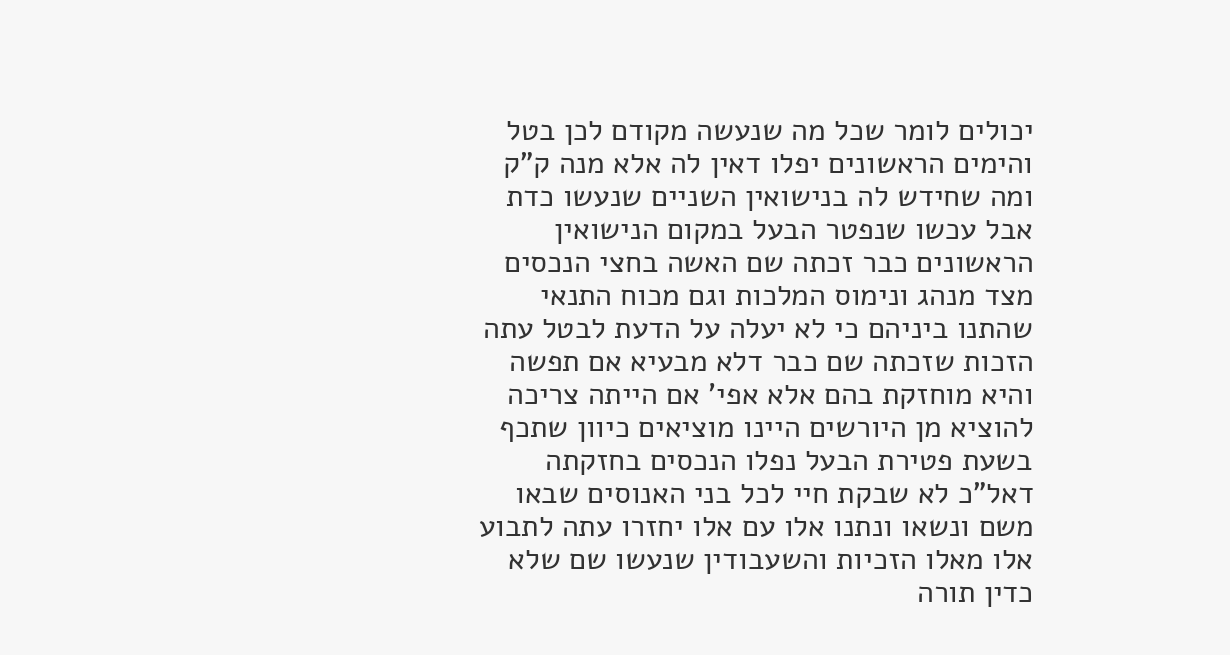יכולים לומר שכל מה שנעשה מקודם לכן בטל והימים הראשונים יפלו דאין לה אלא מנה ק"ק ומה שחידש לה בנישואין השניים שנעשו כדת אבל עכשו שנפטר הבעל במקום הנישואין הראשונים כבר זכתה שם האשה בחצי הנכסים מצד מנהג ונימוס המלכות וגם מכוח התנאי שהתנו ביניהם כי לא יעלה על הדעת לבטל עתה הזכות שזכתה שם כבר דלא מבעיא אם תפשה והיא מוחזקת בהם אלא אפי' אם הייתה צריכה להוציא מן היורשים היינו מוציאים כיוון שתכף בשעת פטירת הבעל נפלו הנכסים בחזקתה דאל"כ לא שבקת חיי לכל בני האנוסים שבאו משם ונשאו ונתנו אלו עם אלו יחזרו עתה לתבוע אלו מאלו הזכיות והשעבודין שנעשו שם שלא כדין תורה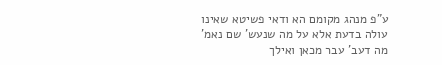ע"פ מנהג מקומם הא ודאי פשיטא שאינו עולה בדעת אלא על מה שנעש' שם נאמ' מה דעב' עבר מכאן ואילך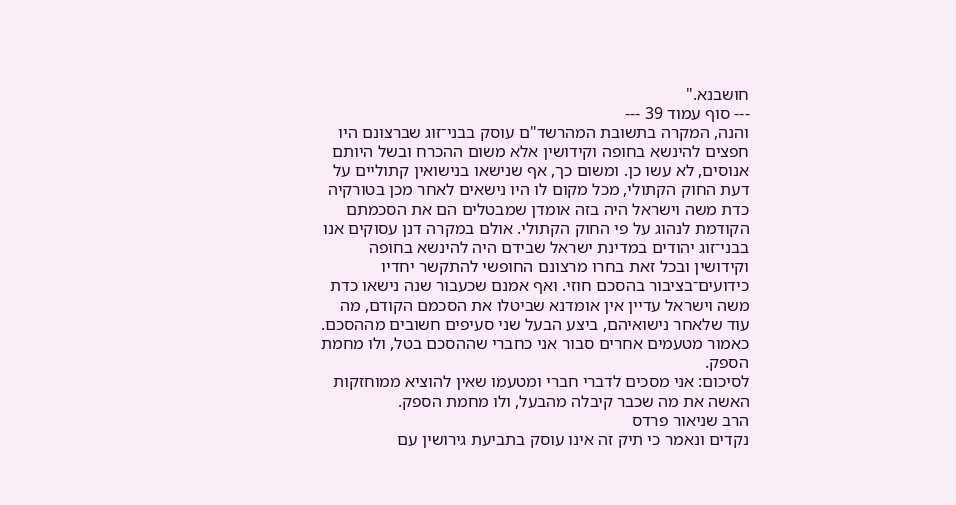חושבנא."
--- סוף עמוד 39 ---
והנה, המקרה בתשובת המהרשד"ם עוסק בבני־זוג שברצונם היו חפצים להינשא בחופה וקידושין אלא משום ההכרח ובשל היותם אנוסים, לא עשו כן. ומשום כך, אף שנישאו בנישואין קתוליים על דעת החוק הקתולי, מכל מקום לו היו נישאים לאחר מכן בטורקיה כדת משה וישראל היה בזה אומדן שמבטלים הם את הסכמתם הקודמת לנהוג על פי החוק הקתולי. אולם במקרה דנן עסוקים אנו בבני־זוג יהודים במדינת ישראל שבידם היה להינשא בחופה וקידושין ובכל זאת בחרו מרצונם החופשי להתקשר יחדיו כידועים־בציבור בהסכם חוזי. ואף אמנם שכעבור שנה נישאו כדת משה וישראל עדיין אין אומדנא שביטלו את הסכמם הקודם, מה עוד שלאחר נישואיהם, ביצע הבעל שני סעיפים חשובים מההסכם. כאמור מטעמים אחרים סבור אני כחברי שההסכם בטל, ולו מחמת הספק.
לסיכום: אני מסכים לדברי חברי ומטעמו שאין להוציא ממוחזקות האשה את מה שכבר קיבלה מהבעל, ולו מחמת הספק.
הרב שניאור פרדס
נקדים ונאמר כי תיק זה אינו עוסק בתביעת גירושין עם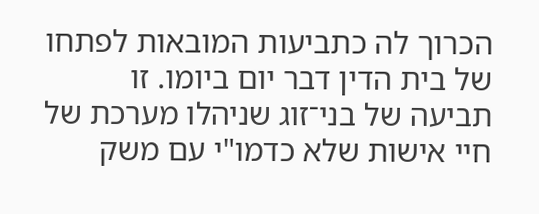הכרוך לה כתביעות המובאות לפתחו של בית הדין דבר יום ביומו. זו תביעה של בני־זוג שניהלו מערכת של חיי אישות שלא כדמו"י עם משק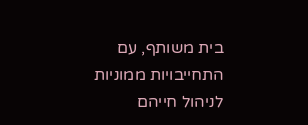בית משותף, עם התחייבויות ממוניות לניהול חייהם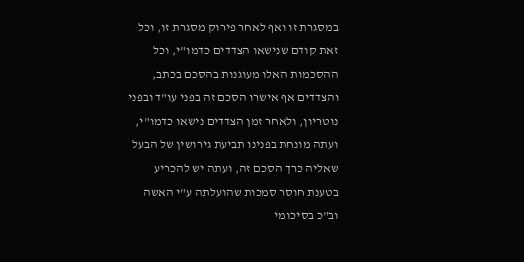במסגרת זו ואף לאחר פירוק מסגרת זו, וכל זאת קודם שנישאו הצדדים כדמו"י, וכל ההסכמות האלו מעוגנות בהסכם בכתב, והצדדים אף אישרו הסכם זה בפני עו"ד ובפני נוטריון, ולאחר זמן הצדדים נישאו כדמו"י, ועתה מונחת בפנינו תביעת גירושין של הבעל שאליה כרך הסכם זה, ועתה יש להכריע בטענת חוסר סמכות שהועלתה ע"י האשה וב"כ בסיכומי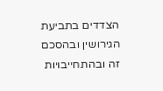הצדדים בתביעת הגירושין ובהסכם זה ובהתחייבויות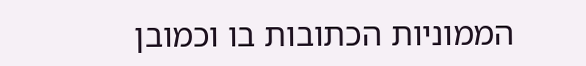הממוניות הכתובות בו וכמובן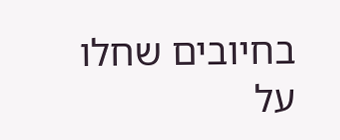בחיובים שחלו על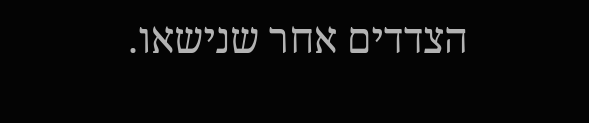הצדדים אחר שנישאו.